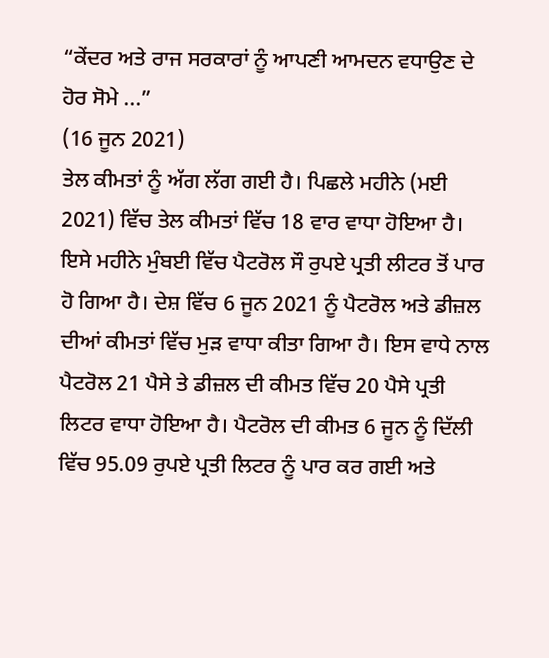“ਕੇਂਦਰ ਅਤੇ ਰਾਜ ਸਰਕਾਰਾਂ ਨੂੰ ਆਪਣੀ ਆਮਦਨ ਵਧਾਉਣ ਦੇ ਹੋਰ ਸੋਮੇ ...”
(16 ਜੂਨ 2021)
ਤੇਲ ਕੀਮਤਾਂ ਨੂੰ ਅੱਗ ਲੱਗ ਗਈ ਹੈ। ਪਿਛਲੇ ਮਹੀਨੇ (ਮਈ 2021) ਵਿੱਚ ਤੇਲ ਕੀਮਤਾਂ ਵਿੱਚ 18 ਵਾਰ ਵਾਧਾ ਹੋਇਆ ਹੈ। ਇਸੇ ਮਹੀਨੇ ਮੁੰਬਈ ਵਿੱਚ ਪੈਟਰੋਲ ਸੌ ਰੁਪਏ ਪ੍ਰਤੀ ਲੀਟਰ ਤੋਂ ਪਾਰ ਹੋ ਗਿਆ ਹੈ। ਦੇਸ਼ ਵਿੱਚ 6 ਜੂਨ 2021 ਨੂੰ ਪੈਟਰੋਲ ਅਤੇ ਡੀਜ਼ਲ ਦੀਆਂ ਕੀਮਤਾਂ ਵਿੱਚ ਮੁੜ ਵਾਧਾ ਕੀਤਾ ਗਿਆ ਹੈ। ਇਸ ਵਾਧੇ ਨਾਲ ਪੈਟਰੋਲ 21 ਪੈਸੇ ਤੇ ਡੀਜ਼ਲ ਦੀ ਕੀਮਤ ਵਿੱਚ 20 ਪੈਸੇ ਪ੍ਰਤੀ ਲਿਟਰ ਵਾਧਾ ਹੋਇਆ ਹੈ। ਪੈਟਰੋਲ ਦੀ ਕੀਮਤ 6 ਜੂਨ ਨੂੰ ਦਿੱਲੀ ਵਿੱਚ 95.09 ਰੁਪਏ ਪ੍ਰਤੀ ਲਿਟਰ ਨੂੰ ਪਾਰ ਕਰ ਗਈ ਅਤੇ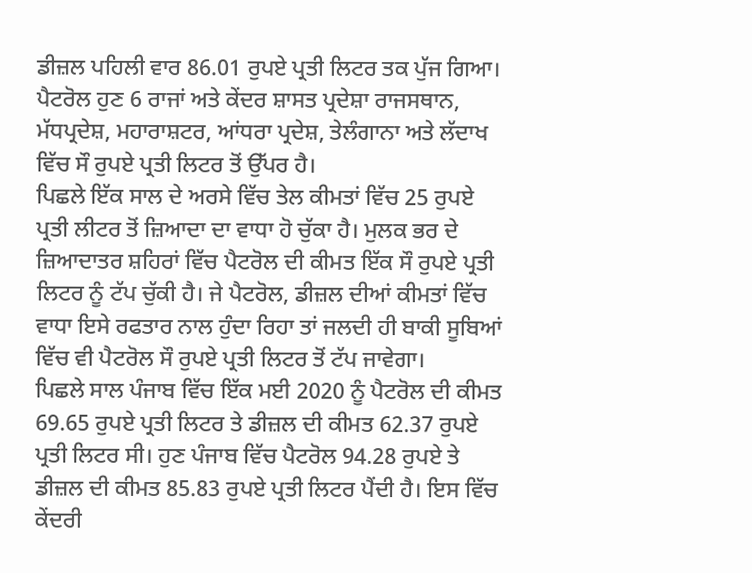ਡੀਜ਼ਲ ਪਹਿਲੀ ਵਾਰ 86.01 ਰੁਪਏ ਪ੍ਰਤੀ ਲਿਟਰ ਤਕ ਪੁੱਜ ਗਿਆ। ਪੈਟਰੋਲ ਹੁਣ 6 ਰਾਜਾਂ ਅਤੇ ਕੇਂਦਰ ਸ਼ਾਸਤ ਪ੍ਰਦੇਸ਼ਾ ਰਾਜਸਥਾਨ, ਮੱਧਪ੍ਰਦੇਸ਼, ਮਹਾਰਾਸ਼ਟਰ, ਆਂਧਰਾ ਪ੍ਰਦੇਸ਼, ਤੇਲੰਗਾਨਾ ਅਤੇ ਲੱਦਾਖ ਵਿੱਚ ਸੌ ਰੁਪਏ ਪ੍ਰਤੀ ਲਿਟਰ ਤੋਂ ਉੱਪਰ ਹੈ।
ਪਿਛਲੇ ਇੱਕ ਸਾਲ ਦੇ ਅਰਸੇ ਵਿੱਚ ਤੇਲ ਕੀਮਤਾਂ ਵਿੱਚ 25 ਰੁਪਏ ਪ੍ਰਤੀ ਲੀਟਰ ਤੋਂ ਜ਼ਿਆਦਾ ਦਾ ਵਾਧਾ ਹੋ ਚੁੱਕਾ ਹੈ। ਮੁਲਕ ਭਰ ਦੇ ਜ਼ਿਆਦਾਤਰ ਸ਼ਹਿਰਾਂ ਵਿੱਚ ਪੈਟਰੋਲ ਦੀ ਕੀਮਤ ਇੱਕ ਸੌ ਰੁਪਏ ਪ੍ਰਤੀ ਲਿਟਰ ਨੂੰ ਟੱਪ ਚੁੱਕੀ ਹੈ। ਜੇ ਪੈਟਰੋਲ, ਡੀਜ਼ਲ ਦੀਆਂ ਕੀਮਤਾਂ ਵਿੱਚ ਵਾਧਾ ਇਸੇ ਰਫਤਾਰ ਨਾਲ ਹੁੰਦਾ ਰਿਹਾ ਤਾਂ ਜਲਦੀ ਹੀ ਬਾਕੀ ਸੂਬਿਆਂ ਵਿੱਚ ਵੀ ਪੈਟਰੋਲ ਸੌ ਰੁਪਏ ਪ੍ਰਤੀ ਲਿਟਰ ਤੋਂ ਟੱਪ ਜਾਵੇਗਾ।
ਪਿਛਲੇ ਸਾਲ ਪੰਜਾਬ ਵਿੱਚ ਇੱਕ ਮਈ 2020 ਨੂੰ ਪੈਟਰੋਲ ਦੀ ਕੀਮਤ 69.65 ਰੁਪਏ ਪ੍ਰਤੀ ਲਿਟਰ ਤੇ ਡੀਜ਼ਲ ਦੀ ਕੀਮਤ 62.37 ਰੁਪਏ ਪ੍ਰਤੀ ਲਿਟਰ ਸੀ। ਹੁਣ ਪੰਜਾਬ ਵਿੱਚ ਪੈਟਰੋਲ 94.28 ਰੁਪਏ ਤੇ ਡੀਜ਼ਲ ਦੀ ਕੀਮਤ 85.83 ਰੁਪਏ ਪ੍ਰਤੀ ਲਿਟਰ ਪੈਂਦੀ ਹੈ। ਇਸ ਵਿੱਚ ਕੇਂਦਰੀ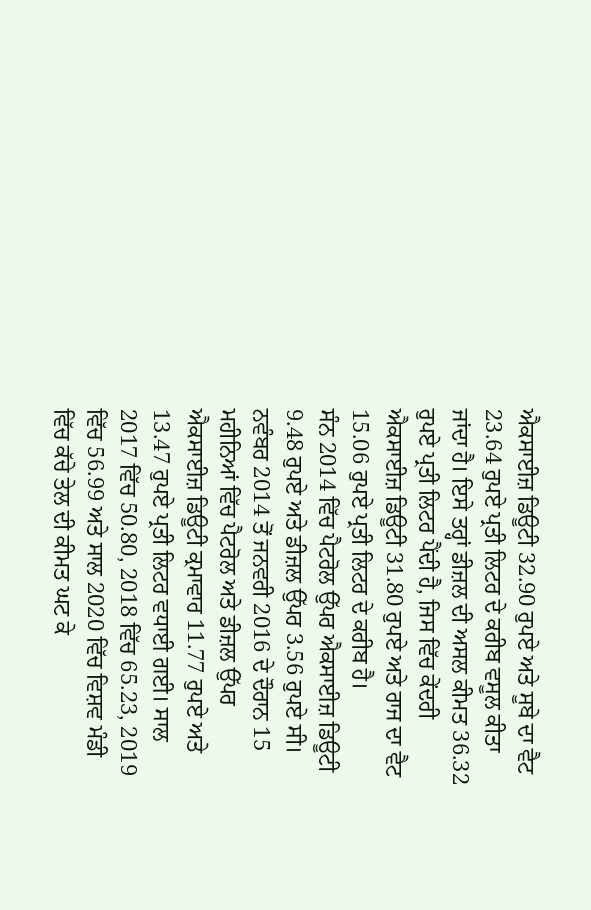ਐਕਸਾਈਜ਼ ਡਿਊਟੀ 32.90 ਰੁਪਏ ਅਤੇ ਸੂਬੇ ਦਾ ਵੈਟ 23.64 ਰੁਪਏ ਪ੍ਰਤੀ ਲਿਟਰ ਦੇ ਕਰੀਬ ਵਸੂਲ ਕੀਤਾ ਜਾਂਦਾ ਹੈ। ਇਸੇ ਤਰ੍ਹਾਂ ਡੀਜ਼ਲ ਦੀ ਅਸਲ ਕੀਮਤ 36.32 ਰੁਪਏ ਪ੍ਰਤੀ ਲਿਟਰ ਪੈਂਦੀ ਹੈ, ਜਿਸ ਵਿੱਚ ਕੇਂਦਰੀ ਐਕਸਾਈਜ਼ ਡਿਊਟੀ 31.80 ਰੁਪਏ ਅਤੇ ਰਾਜ ਦਾ ਵੈਟ 15.06 ਰੁਪਏ ਪ੍ਰਤੀ ਲਿਟਰ ਦੇ ਕਰੀਬ ਹੈ।
ਸੰਨ 2014 ਵਿੱਚ ਪੈਟਰੋਲ ਉੱਪਰ ਐਕਸਾਈਜ਼ ਡਿਊਟੀ 9.48 ਰੁਪਏ ਅਤੇ ਡੀਜ਼ਲ ਉੱਪਰ 3.56 ਰੁਪਏ ਸੀ। ਨਵੰਬਰ 2014 ਤੋਂ ਜਨਵਰੀ 2016 ਦੇ ਦੌਰਾਨ 15 ਮਹੀਨਿਆਂ ਵਿੱਚ ਪੈਟਰੋਲ ਅਤੇ ਡੀਜ਼ਲ ਉੱਪਰ ਐਕਸਾਈਜ਼ ਡਿਊਟੀ ਕ੍ਰਮਾਵਾਰ 11.77 ਰੁਪਏ ਅਤੇ 13.47 ਰੁਪਏ ਪ੍ਰਤੀ ਲਿਟਰ ਵਧਾਈ ਗਈ। ਸਾਲ 2017 ਵਿੱਚ 50.80, 2018 ਵਿੱਚ 65.23, 2019 ਵਿੱਚ 56.99 ਅਤੇ ਸਾਲ 2020 ਵਿੱਚ ਵਿਸ਼ਵ ਮੰਡੀ ਵਿੱਚ ਕੱਚੇ ਤੇਲ ਦੀ ਕੀਮਤ ਘਟ ਕੇ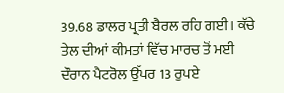39.68 ਡਾਲਰ ਪ੍ਰਤੀ ਬੈਰਲ ਰਹਿ ਗਈ। ਕੱਚੇ ਤੇਲ ਦੀਆਂ ਕੀਮਤਾਂ ਵਿੱਚ ਮਾਰਚ ਤੋਂ ਮਈ ਦੌਰਾਨ ਪੈਟਰੋਲ ਉੱਪਰ 13 ਰੁਪਏ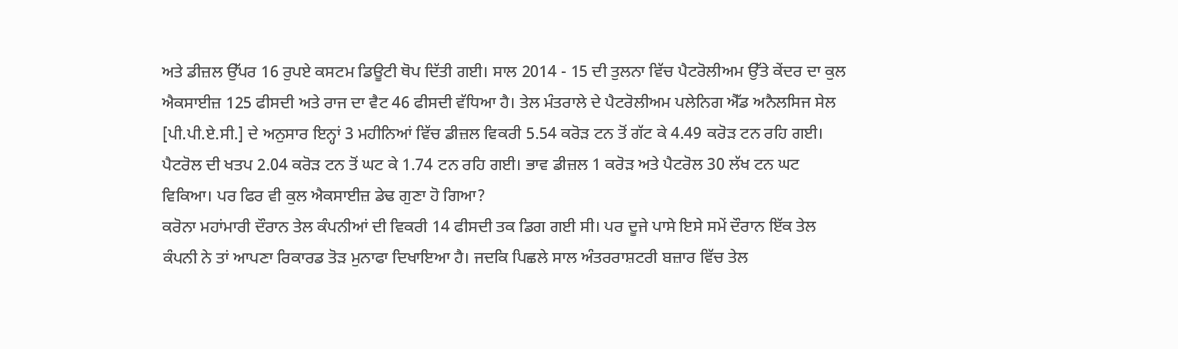ਅਤੇ ਡੀਜ਼ਲ ਉੱਪਰ 16 ਰੁਪਏ ਕਸਟਮ ਡਿਊਟੀ ਥੋਪ ਦਿੱਤੀ ਗਈ। ਸਾਲ 2014 - 15 ਦੀ ਤੁਲਨਾ ਵਿੱਚ ਪੈਟਰੋਲੀਅਮ ਉੱਤੇ ਕੇਂਦਰ ਦਾ ਕੁਲ ਐਕਸਾਈਜ਼ 125 ਫੀਸਦੀ ਅਤੇ ਰਾਜ ਦਾ ਵੈਟ 46 ਫੀਸਦੀ ਵੱਧਿਆ ਹੈ। ਤੇਲ ਮੰਤਰਾਲੇ ਦੇ ਪੈਟਰੋਲੀਅਮ ਪਲੇਨਿਗ ਐੱਡ ਅਨੈਲਸਿਜ ਸੇਲ [ਪੀ.ਪੀ.ਏ.ਸੀ.] ਦੇ ਅਨੁਸਾਰ ਇਨ੍ਹਾਂ 3 ਮਹੀਨਿਆਂ ਵਿੱਚ ਡੀਜ਼ਲ ਵਿਕਰੀ 5.54 ਕਰੋੜ ਟਨ ਤੋਂ ਗੱਟ ਕੇ 4.49 ਕਰੋੜ ਟਨ ਰਹਿ ਗਈ। ਪੈਟਰੋਲ ਦੀ ਖਤਪ 2.04 ਕਰੋੜ ਟਨ ਤੋਂ ਘਟ ਕੇ 1.74 ਟਨ ਰਹਿ ਗਈ। ਭਾਵ ਡੀਜ਼ਲ 1 ਕਰੋੜ ਅਤੇ ਪੈਟਰੋਲ 30 ਲੱਖ ਟਨ ਘਟ ਵਿਕਿਆ। ਪਰ ਫਿਰ ਵੀ ਕੁਲ ਐਕਸਾਈਜ਼ ਡੇਢ ਗੁਣਾ ਹੋ ਗਿਆ?
ਕਰੋਨਾ ਮਹਾਂਮਾਰੀ ਦੌਰਾਨ ਤੇਲ ਕੰਪਨੀਆਂ ਦੀ ਵਿਕਰੀ 14 ਫੀਸਦੀ ਤਕ ਡਿਗ ਗਈ ਸੀ। ਪਰ ਦੂਜੇ ਪਾਸੇ ਇਸੇ ਸਮੇਂ ਦੌਰਾਨ ਇੱਕ ਤੇਲ ਕੰਪਨੀ ਨੇ ਤਾਂ ਆਪਣਾ ਰਿਕਾਰਡ ਤੋੜ ਮੁਨਾਫਾ ਦਿਖਾਇਆ ਹੈ। ਜਦਕਿ ਪਿਛਲੇ ਸਾਲ ਅੰਤਰਰਾਸ਼ਟਰੀ ਬਜ਼ਾਰ ਵਿੱਚ ਤੇਲ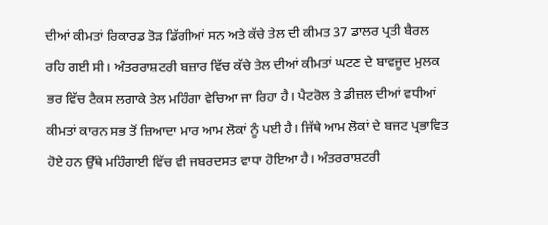ਦੀਆਂ ਕੀਮਤਾਂ ਰਿਕਾਰਡ ਤੋੜ ਡਿੱਗੀਆਂ ਸਨ ਅਤੇ ਕੱਚੇ ਤੇਲ ਦੀ ਕੀਮਤ 37 ਡਾਲਰ ਪ੍ਰਤੀ ਬੈਰਲ ਰਹਿ ਗਈ ਸੀ। ਅੰਤਰਰਾਸ਼ਟਰੀ ਬਜ਼ਾਰ ਵਿੱਚ ਕੱਚੇ ਤੇਲ ਦੀਆਂ ਕੀਮਤਾਂ ਘਟਣ ਦੇ ਬਾਵਜੂਦ ਮੁਲਕ ਭਰ ਵਿੱਚ ਟੈਕਸ ਲਗਾਕੇ ਤੇਲ ਮਹਿੰਗਾ ਵੇਚਿਆ ਜਾ ਰਿਹਾ ਹੈ। ਪੈਟਰੋਲ ਤੇ ਡੀਜ਼ਲ ਦੀਆਂ ਵਧੀਆਂ ਕੀਮਤਾਂ ਕਾਰਨ ਸਭ ਤੋਂ ਜ਼ਿਆਦਾ ਮਾਰ ਆਮ ਲੋਕਾਂ ਨੂੰ ਪਈ ਹੈ। ਜਿੱਥੇ ਆਮ ਲੋਕਾਂ ਦੇ ਬਜਟ ਪ੍ਰਭਾਵਿਤ ਹੋਏ ਹਨ ਉੱਥੇ ਮਹਿੰਗਾਈ ਵਿੱਚ ਵੀ ਜਬਰਦਸਤ ਵਾਧਾ ਹੋਇਆ ਹੈ। ਅੰਤਰਰਾਸ਼ਟਰੀ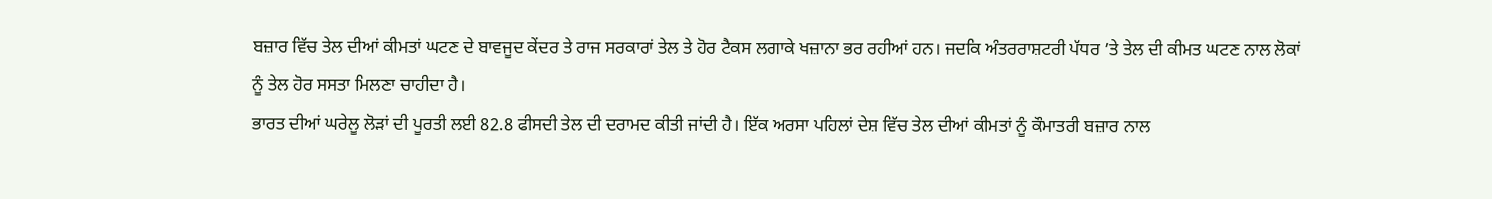ਬਜ਼ਾਰ ਵਿੱਚ ਤੇਲ ਦੀਆਂ ਕੀਮਤਾਂ ਘਟਣ ਦੇ ਬਾਵਜੂਦ ਕੇਂਦਰ ਤੇ ਰਾਜ ਸਰਕਾਰਾਂ ਤੇਲ ਤੇ ਹੋਰ ਟੈਕਸ ਲਗਾਕੇ ਖਜ਼ਾਨਾ ਭਰ ਰਹੀਆਂ ਹਨ। ਜਦਕਿ ਅੰਤਰਰਾਸ਼ਟਰੀ ਪੱਧਰ ’ਤੇ ਤੇਲ ਦੀ ਕੀਮਤ ਘਟਣ ਨਾਲ ਲੋਕਾਂ ਨੂੰ ਤੇਲ ਹੋਰ ਸਸਤਾ ਮਿਲਣਾ ਚਾਹੀਦਾ ਹੈ।
ਭਾਰਤ ਦੀਆਂ ਘਰੇਲੂ ਲੋੜਾਂ ਦੀ ਪੂਰਤੀ ਲਈ 82.8 ਫੀਸਦੀ ਤੇਲ ਦੀ ਦਰਾਮਦ ਕੀਤੀ ਜਾਂਦੀ ਹੈ। ਇੱਕ ਅਰਸਾ ਪਹਿਲਾਂ ਦੇਸ਼ ਵਿੱਚ ਤੇਲ ਦੀਆਂ ਕੀਮਤਾਂ ਨੂੰ ਕੌਮਾਤਰੀ ਬਜ਼ਾਰ ਨਾਲ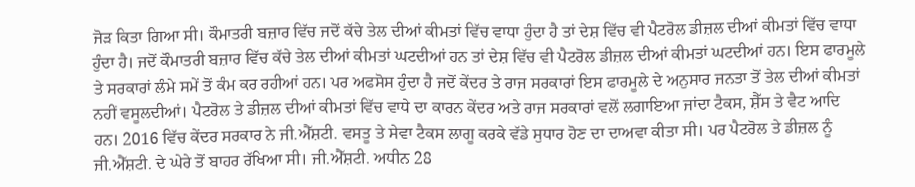ਜੋੜ ਕਿਤਾ ਗਿਆ ਸੀ। ਕੌਮਾਤਰੀ ਬਜ਼ਾਰ ਵਿੱਚ ਜਦੋਂ ਕੱਚੇ ਤੇਲ ਦੀਆਂ ਕੀਮਤਾਂ ਵਿੱਚ ਵਾਧਾ ਹੁੰਦਾ ਹੈ ਤਾਂ ਦੇਸ਼ ਵਿੱਚ ਵੀ ਪੈਟਰੋਲ ਡੀਜ਼ਲ ਦੀਆਂ ਕੀਮਤਾਂ ਵਿੱਚ ਵਾਧਾ ਹੁੰਦਾ ਹੈ। ਜਦੋਂ ਕੌਮਾਤਰੀ ਬਜ਼ਾਰ ਵਿੱਚ ਕੱਚੇ ਤੇਲ ਦੀਆਂ ਕੀਮਤਾਂ ਘਟਦੀਆਂ ਹਨ ਤਾਂ ਦੇਸ਼ ਵਿੱਚ ਵੀ ਪੈਟਰੋਲ ਡੀਜ਼ਲ ਦੀਆਂ ਕੀਮਤਾਂ ਘਟਦੀਆਂ ਹਨ। ਇਸ ਫਾਰਮੂਲੇ ਤੇ ਸਰਕਾਰਾਂ ਲੰਮੇ ਸਮੇਂ ਤੋਂ ਕੰਮ ਕਰ ਰਹੀਆਂ ਹਨ। ਪਰ ਅਫਸੋਸ ਹੁੰਦਾ ਹੈ ਜਦੋਂ ਕੇਂਦਰ ਤੇ ਰਾਜ ਸਰਕਾਰਾਂ ਇਸ ਫਾਰਮੂਲੇ ਦੇ ਅਨੁਸਾਰ ਜਨਤਾ ਤੋਂ ਤੇਲ ਦੀਆਂ ਕੀਮਤਾਂ ਨਹੀਂ ਵਸੂਲਦੀਆਂ। ਪੈਟਰੋਲ ਤੇ ਡੀਜ਼ਲ ਦੀਆਂ ਕੀਮਤਾਂ ਵਿੱਚ ਵਾਧੇ ਦਾ ਕਾਰਨ ਕੇਂਦਰ ਅਤੇ ਰਾਜ ਸਰਕਾਰਾਂ ਵਲੋਂ ਲਗਾਇਆ ਜਾਂਦਾ ਟੈਕਸ, ਸ਼ੈੱਸ ਤੇ ਵੈਟ ਆਦਿ ਹਨ। 2016 ਵਿੱਚ ਕੇਂਦਰ ਸਰਕਾਰ ਨੇ ਜੀ.ਐੱਸ਼ਟੀ. ਵਸਤੂ ਤੇ ਸੇਵਾ ਟੈਕਸ ਲਾਗੂ ਕਰਕੇ ਵੱਡੇ ਸੁਧਾਰ ਹੋਣ ਦਾ ਦਾਅਵਾ ਕੀਤਾ ਸੀ। ਪਰ ਪੈਟਰੋਲ ਤੇ ਡੀਜ਼ਲ ਨੂੰ ਜੀ.ਐੱਸ਼ਟੀ. ਦੇ ਘੇਰੇ ਤੋਂ ਬਾਹਰ ਰੱਖਿਆ ਸੀ। ਜੀ.ਐੱਸ਼ਟੀ. ਅਧੀਨ 28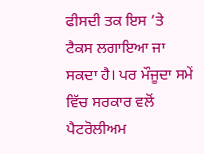ਫੀਸਦੀ ਤਕ ਇਸ ’ਤੇ ਟੈਕਸ ਲਗਾਇਆ ਜਾ ਸਕਦਾ ਹੈ। ਪਰ ਮੌਜੂਦਾ ਸਮੇਂ ਵਿੱਚ ਸਰਕਾਰ ਵਲੋਂ ਪੈਟਰੋਲੀਅਮ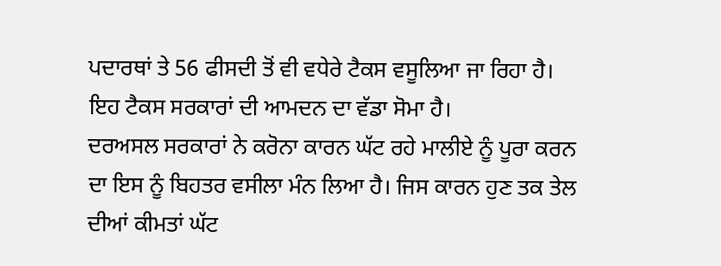ਪਦਾਰਥਾਂ ਤੇ 56 ਫੀਸਦੀ ਤੋਂ ਵੀ ਵਧੇਰੇ ਟੈਕਸ ਵਸੂਲਿਆ ਜਾ ਰਿਹਾ ਹੈ। ਇਹ ਟੈਕਸ ਸਰਕਾਰਾਂ ਦੀ ਆਮਦਨ ਦਾ ਵੱਡਾ ਸੋਮਾ ਹੈ।
ਦਰਅਸਲ ਸਰਕਾਰਾਂ ਨੇ ਕਰੋਨਾ ਕਾਰਨ ਘੱਟ ਰਹੇ ਮਾਲੀਏ ਨੂੰ ਪੂਰਾ ਕਰਨ ਦਾ ਇਸ ਨੂੰ ਬਿਹਤਰ ਵਸੀਲਾ ਮੰਨ ਲਿਆ ਹੈ। ਜਿਸ ਕਾਰਨ ਹੁਣ ਤਕ ਤੇਲ ਦੀਆਂ ਕੀਮਤਾਂ ਘੱਟ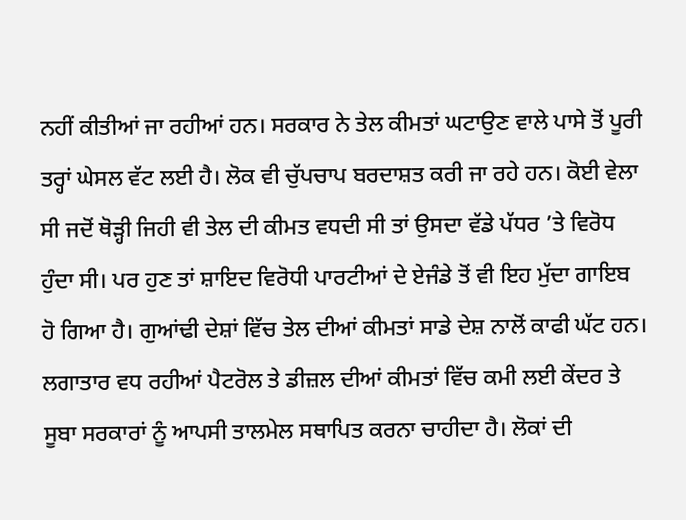ਨਹੀਂ ਕੀਤੀਆਂ ਜਾ ਰਹੀਆਂ ਹਨ। ਸਰਕਾਰ ਨੇ ਤੇਲ ਕੀਮਤਾਂ ਘਟਾਉਣ ਵਾਲੇ ਪਾਸੇ ਤੋਂ ਪੂਰੀ ਤਰ੍ਹਾਂ ਘੇਸਲ ਵੱਟ ਲਈ ਹੈ। ਲੋਕ ਵੀ ਚੁੱਪਚਾਪ ਬਰਦਾਸ਼ਤ ਕਰੀ ਜਾ ਰਹੇ ਹਨ। ਕੋਈ ਵੇਲਾ ਸੀ ਜਦੋਂ ਥੋੜ੍ਹੀ ਜਿਹੀ ਵੀ ਤੇਲ ਦੀ ਕੀਮਤ ਵਧਦੀ ਸੀ ਤਾਂ ਉਸਦਾ ਵੱਡੇ ਪੱਧਰ ’ਤੇ ਵਿਰੋਧ ਹੁੰਦਾ ਸੀ। ਪਰ ਹੁਣ ਤਾਂ ਸ਼ਾਇਦ ਵਿਰੋਧੀ ਪਾਰਟੀਆਂ ਦੇ ਏਜੰਡੇ ਤੋਂ ਵੀ ਇਹ ਮੁੱਦਾ ਗਾਇਬ ਹੋ ਗਿਆ ਹੈ। ਗੁਆਂਢੀ ਦੇਸ਼ਾਂ ਵਿੱਚ ਤੇਲ ਦੀਆਂ ਕੀਮਤਾਂ ਸਾਡੇ ਦੇਸ਼ ਨਾਲੋਂ ਕਾਫੀ ਘੱਟ ਹਨ। ਲਗਾਤਾਰ ਵਧ ਰਹੀਆਂ ਪੈਟਰੋਲ ਤੇ ਡੀਜ਼ਲ ਦੀਆਂ ਕੀਮਤਾਂ ਵਿੱਚ ਕਮੀ ਲਈ ਕੇਂਦਰ ਤੇ ਸੂਬਾ ਸਰਕਾਰਾਂ ਨੂੰ ਆਪਸੀ ਤਾਲਮੇਲ ਸਥਾਪਿਤ ਕਰਨਾ ਚਾਹੀਦਾ ਹੈ। ਲੋਕਾਂ ਦੀ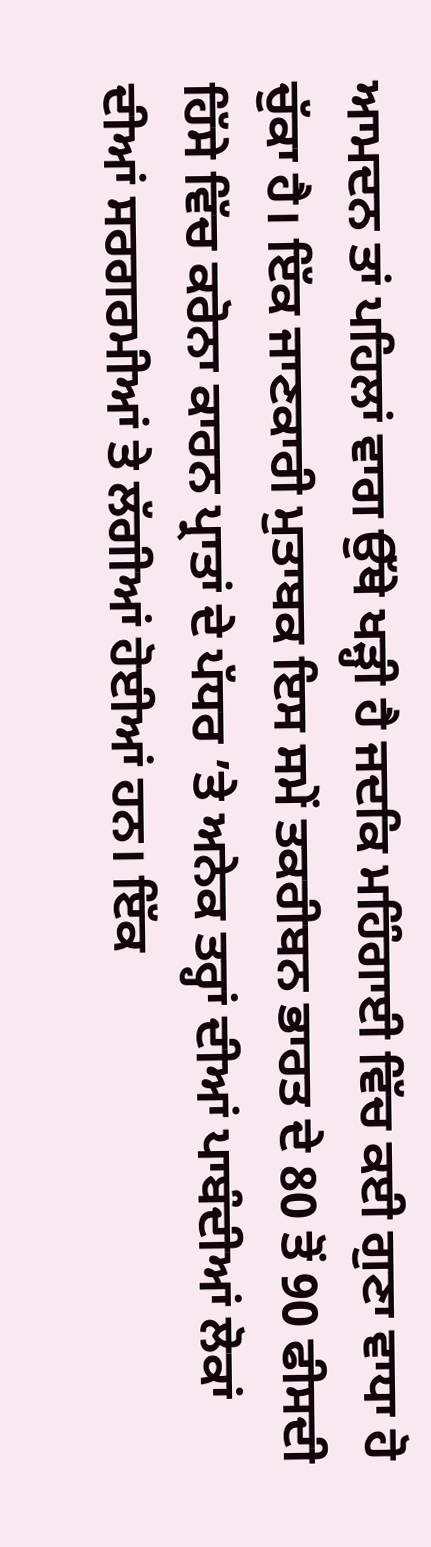ਆਮਦਨ ਤਾਂ ਪਹਿਲਾਂ ਵਾਗ ਉੱਥੇ ਖੜ੍ਹੀ ਹੈ ਜਦਕਿ ਮਹਿੰਗਾਈ ਵਿੱਚ ਕਈ ਗੁਣਾ ਵਾਧਾ ਹੋ ਚੁੱਕਾ ਹੈ। ਇੱਕ ਜਾਣਕਾਰੀ ਮੁਤਾਬਕ ਇਸ ਸਮੇਂ ਤਕਰੀਬਨ ਭਾਰਤ ਦੇ 80 ਤੋਂ 90 ਫੀਸਦੀ ਹਿੱਸੇ ਵਿੱਚ ਕਰੋਨਾ ਕਾਰਨ ਪ੍ਰਾਤਾਂ ਦੇ ਪੱਧਰ ’ਤੇ ਅਨੇਕ ਤਰ੍ਹਾਂ ਦੀਆਂ ਪਾਬੰਦੀਆਂ ਲੋਕਾਂ ਦੀਆਂ ਸਰਗਰਮੀਆਂ ਤੇ ਲੱਗੀਆਂ ਹੋਈਆਂ ਹਨ। ਇੱਕ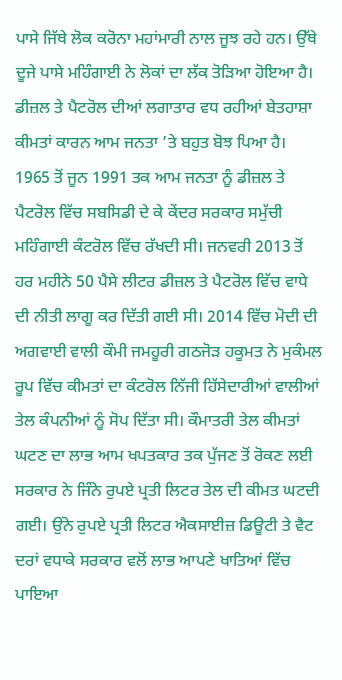ਪਾਸੇ ਜਿੱਥੇ ਲੋਕ ਕਰੋਨਾ ਮਹਾਂਮਾਰੀ ਨਾਲ ਜੂਝ ਰਹੇ ਹਨ। ਉੱਥੇ ਦੂਜੇ ਪਾਸੇ ਮਹਿੰਗਾਈ ਨੇ ਲੋਕਾਂ ਦਾ ਲੱਕ ਤੋੜਿਆ ਹੋਇਆ ਹੈ।
ਡੀਜ਼ਲ ਤੇ ਪੈਟਰੋਲ ਦੀਆਂ ਲਗਾਤਾਰ ਵਧ ਰਹੀਆਂ ਬੇਤਹਾਸ਼ਾ ਕੀਮਤਾਂ ਕਾਰਨ ਆਮ ਜਨਤਾ ’ਤੇ ਬਹੁਤ ਬੋਝ ਪਿਆ ਹੈ। 1965 ਤੋਂ ਜੂਨ 1991 ਤਕ ਆਮ ਜਨਤਾ ਨੂੰ ਡੀਜ਼ਲ ਤੇ ਪੈਟਰੋਲ ਵਿੱਚ ਸਬਸਿਡੀ ਦੇ ਕੇ ਕੇਂਦਰ ਸਰਕਾਰ ਸਮੁੱਚੀ ਮਹਿੰਗਾਈ ਕੰਟਰੋਲ ਵਿੱਚ ਰੱਖਦੀ ਸੀ। ਜਨਵਰੀ 2013 ਤੋਂ ਹਰ ਮਹੀਨੇ 50 ਪੈਸੇ ਲੀਟਰ ਡੀਜ਼ਲ ਤੇ ਪੈਟਰੋਲ ਵਿੱਚ ਵਾਧੇ ਦੀ ਨੀਤੀ ਲਾਗੂ ਕਰ ਦਿੱਤੀ ਗਈ ਸੀ। 2014 ਵਿੱਚ ਮੋਦੀ ਦੀ ਅਗਵਾਈ ਵਾਲੀ ਕੌਮੀ ਜਮਹੂਰੀ ਗਠਜੋੜ ਹਕੂਮਤ ਨੇ ਮੁਕੰਮਲ ਰੂਪ ਵਿੱਚ ਕੀਮਤਾਂ ਦਾ ਕੰਟਰੋਲ ਨਿੱਜੀ ਹਿੱਸੇਦਾਰੀਆਂ ਵਾਲੀਆਂ ਤੇਲ ਕੰਪਨੀਆਂ ਨੂੰ ਸੋਪ ਦਿੱਤਾ ਸੀ। ਕੌਮਾਤਰੀ ਤੇਲ ਕੀਮਤਾਂ ਘਟਣ ਦਾ ਲਾਭ ਆਮ ਖਪਤਕਾਰ ਤਕ ਪੁੱਜਣ ਤੋਂ ਰੋਕਣ ਲਈ ਸਰਕਾਰ ਨੇ ਜਿੰਨੇ ਰੁਪਏ ਪ੍ਰਤੀ ਲਿਟਰ ਤੇਲ ਦੀ ਕੀਮਤ ਘਟਦੀ ਗਈ। ਉਂਨੇ ਰੁਪਏ ਪ੍ਰਤੀ ਲਿਟਰ ਐਕਸਾਈਜ਼ ਡਿਊਟੀ ਤੇ ਵੈਟ ਦਰਾਂ ਵਧਾਕੇ ਸਰਕਾਰ ਵਲੋਂ ਲਾਭ ਆਪਣੇ ਖਾਤਿਆਂ ਵਿੱਚ ਪਾਇਆ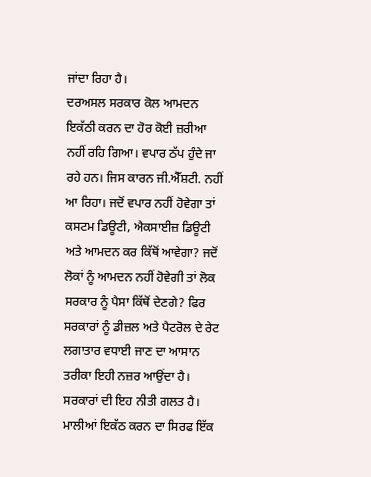ਜਾਂਦਾ ਰਿਹਾ ਹੈ।
ਦਰਅਸਲ ਸਰਕਾਰ ਕੋਲ ਆਮਦਨ ਇਕੱਠੀ ਕਰਨ ਦਾ ਹੋਰ ਕੋਈ ਜ਼ਰੀਆ ਨਹੀਂ ਰਹਿ ਗਿਆ। ਵਪਾਰ ਠੱਪ ਹੁੰਦੇ ਜਾ ਰਹੇ ਹਨ। ਜਿਸ ਕਾਰਨ ਜੀ.ਐੱਸ਼ਟੀ. ਨਹੀਂ ਆ ਰਿਹਾ। ਜਦੋਂ ਵਪਾਰ ਨਹੀਂ ਹੋਵੇਗਾ ਤਾਂ ਕਸਟਮ ਡਿਊਟੀ, ਐਕਸਾਈਜ਼ ਡਿਊਟੀ ਅਤੇ ਆਮਦਨ ਕਰ ਕਿੱਥੋਂ ਆਵੇਗਾ? ਜਦੋਂ ਲੋਕਾਂ ਨੂੰ ਆਮਦਨ ਨਹੀਂ ਹੋਵੇਗੀ ਤਾਂ ਲੋਕ ਸਰਕਾਰ ਨੂੰ ਪੈਸਾ ਕਿੱਥੋਂ ਦੇਣਗੇ? ਫਿਰ ਸਰਕਾਰਾਂ ਨੂੰ ਡੀਜ਼ਲ ਅਤੇ ਪੈਟਰੋਲ ਦੇ ਰੇਟ ਲਗਾਤਾਰ ਵਧਾਈ ਜਾਣ ਦਾ ਆਸਾਨ ਤਰੀਕਾ ਇਹੀ ਨਜ਼ਰ ਆਉਂਦਾ ਹੈ। ਸਰਕਾਰਾਂ ਦੀ ਇਹ ਨੀਤੀ ਗਲਤ ਹੈ। ਮਾਲੀਆਂ ਇਕੱਠ ਕਰਨ ਦਾ ਸਿਰਫ ਇੱਕ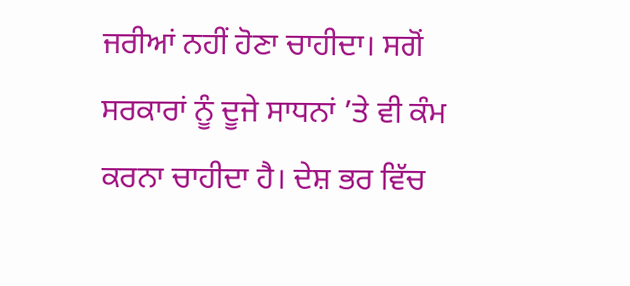ਜਰੀਆਂ ਨਹੀਂ ਹੋਣਾ ਚਾਹੀਦਾ। ਸਗੋਂ ਸਰਕਾਰਾਂ ਨੂੰ ਦੂਜੇ ਸਾਧਨਾਂ ’ਤੇ ਵੀ ਕੰਮ ਕਰਨਾ ਚਾਹੀਦਾ ਹੈ। ਦੇਸ਼ ਭਰ ਵਿੱਚ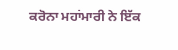ਕਰੋਨਾ ਮਹਾਂਮਾਰੀ ਨੇ ਇੱਕ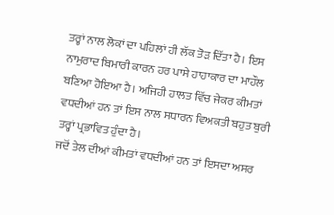ਤਰ੍ਹਾਂ ਨਾਲ ਲੋਕਾਂ ਦਾ ਪਹਿਲਾਂ ਹੀ ਲੱਕ ਤੋੜ ਦਿੱਤਾ ਹੈ। ਇਸ ਨਾਮੁਰਾਦ ਬਿਮਾਰੀ ਕਾਰਨ ਹਰ ਪਾਸੇ ਹਾਹਾਕਾਰ ਦਾ ਮਾਹੌਲ ਬਣਿਆ ਹੋਇਆ ਹੈ। ਅਜਿਹੀ ਹਾਲਤ ਵਿੱਚ ਜੇਕਰ ਕੀਮਤਾਂ ਵਧਦੀਆਂ ਹਨ ਤਾਂ ਇਸ ਨਾਲ ਸਧਾਰਨ ਵਿਅਕਤੀ ਬਹੁਤ ਬੁਰੀ ਤਰ੍ਹਾਂ ਪ੍ਰਭਾਵਿਤ ਹੁੰਦਾ ਹੈ।
ਜਦੋਂ ਤੇਲ ਦੀਆਂ ਕੀਮਤਾਂ ਵਧਦੀਆਂ ਹਨ ਤਾਂ ਇਸਦਾ ਅਸਰ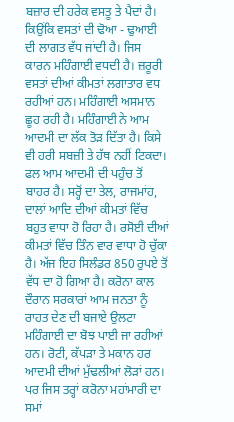ਬਜ਼ਾਰ ਦੀ ਹਰੇਕ ਵਸਤੂ ਤੇ ਪੈਦਾਂ ਹੈ। ਕਿਉਂਕਿ ਵਸਤਾਂ ਦੀ ਢੋਆ - ਢੁਆਈ ਦੀ ਲਾਗਤ ਵੱਧ ਜਾਂਦੀ ਹੈ। ਜਿਸ ਕਾਰਨ ਮਹਿੰਗਾਈ ਵਧਦੀ ਹੈ। ਜ਼ਰੂਰੀ ਵਸਤਾਂ ਦੀਆਂ ਕੀਮਤਾਂ ਲਗਾਤਾਰ ਵਧ ਰਹੀਆਂ ਹਨ। ਮਹਿੰਗਾਈ ਅਸਮਾਨ ਛੂਹ ਰਹੀ ਹੈ। ਮਹਿੰਗਾਈ ਨੇ ਆਮ ਆਦਮੀ ਦਾ ਲੱਕ ਤੋੜ ਦਿੱਤਾ ਹੈ। ਕਿਸੇ ਵੀ ਹਰੀ ਸਬਜ਼ੀ ਤੇ ਹੱਥ ਨਹੀਂ ਟਿਕਦਾ। ਫਲ ਆਮ ਆਦਮੀ ਦੀ ਪਹੁੰਚ ਤੋਂ ਬਾਹਰ ਹੈ। ਸਰ੍ਹੋਂ ਦਾ ਤੇਲ, ਰਾਜਮਾਂਹ, ਦਾਲਾਂ ਆਦਿ ਦੀਆਂ ਕੀਮਤਾਂ ਵਿੱਚ ਬਹੁਤ ਵਾਧਾ ਹੋ ਰਿਹਾ ਹੈ। ਰਸੋਈ ਦੀਆਂ ਕੀਮਤਾਂ ਵਿੱਚ ਤਿੰਨ ਵਾਰ ਵਾਧਾ ਹੋ ਚੁੱਕਾ ਹੈ। ਅੱਜ ਇਹ ਸਿਲੰਡਰ 850 ਰੁਪਏ ਤੋਂ ਵੱਧ ਦਾ ਹੋ ਗਿਆ ਹੈ। ਕਰੋਨਾ ਕਾਲ ਦੌਰਾਨ ਸਰਕਾਰਾਂ ਆਮ ਜਨਤਾ ਨੂੰ ਰਾਹਤ ਦੇਣ ਦੀ ਬਜਾਏ ਉਲਟਾ ਮਹਿੰਗਾਈ ਦਾ ਬੋਝ ਪਾਈ ਜਾ ਰਹੀਆਂ ਹਨ। ਰੋਟੀ, ਕੱਪੜਾ ਤੇ ਮਕਾਨ ਹਰ ਆਦਮੀ ਦੀਆਂ ਮੁੱਢਲੀਆਂ ਲੋੜਾਂ ਹਨ। ਪਰ ਜਿਸ ਤਰ੍ਹਾਂ ਕਰੋਨਾ ਮਹਾਂਮਾਰੀ ਦਾ ਸਮਾਂ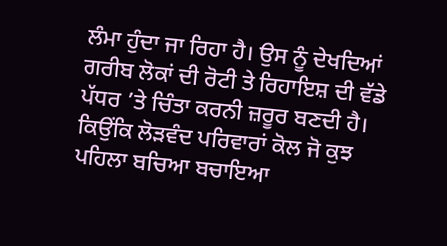ਲੰਮਾ ਹੁੰਦਾ ਜਾ ਰਿਹਾ ਹੈ। ਉਸ ਨੂੰ ਦੇਖਦਿਆਂ ਗਰੀਬ ਲੋਕਾਂ ਦੀ ਰੋਟੀ ਤੇ ਰਿਹਾਇਸ਼ ਦੀ ਵੱਡੇ ਪੱਧਰ ’ਤੇ ਚਿੰਤਾ ਕਰਨੀ ਜ਼ਰੂਰ ਬਣਦੀ ਹੈ।
ਕਿਉਂਕਿ ਲੋੜਵੰਦ ਪਰਿਵਾਰਾਂ ਕੋਲ ਜੋ ਕੁਝ ਪਹਿਲਾ ਬਚਿਆ ਬਚਾਇਆ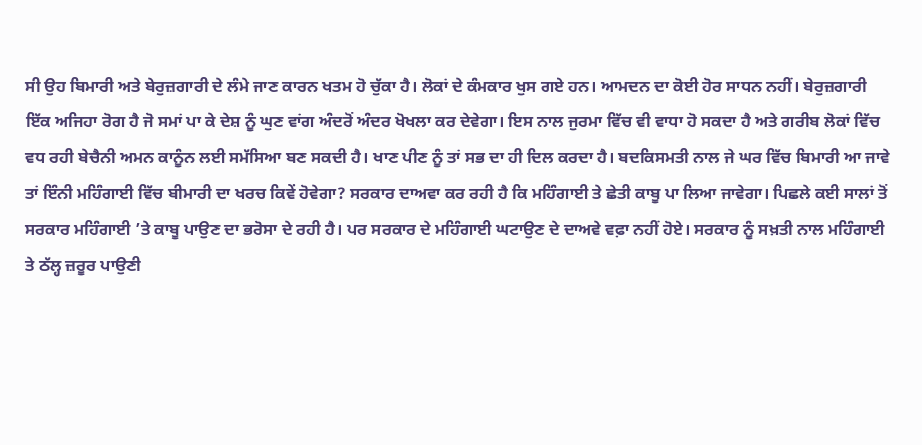ਸੀ ਉਹ ਬਿਮਾਰੀ ਅਤੇ ਬੇਰੁਜ਼ਗਾਰੀ ਦੇ ਲੰਮੇ ਜਾਣ ਕਾਰਨ ਖਤਮ ਹੋ ਚੁੱਕਾ ਹੈ। ਲੋਕਾਂ ਦੇ ਕੰਮਕਾਰ ਖੁਸ ਗਏ ਹਨ। ਆਮਦਨ ਦਾ ਕੋਈ ਹੋਰ ਸਾਧਨ ਨਹੀਂ। ਬੇਰੁਜ਼ਗਾਰੀ ਇੱਕ ਅਜਿਹਾ ਰੋਗ ਹੈ ਜੋ ਸਮਾਂ ਪਾ ਕੇ ਦੇਸ਼ ਨੂੰ ਘੁਣ ਵਾਂਗ ਅੰਦਰੋਂ ਅੰਦਰ ਖੋਖਲਾ ਕਰ ਦੇਵੇਗਾ। ਇਸ ਨਾਲ ਜੁਰਮਾ ਵਿੱਚ ਵੀ ਵਾਧਾ ਹੋ ਸਕਦਾ ਹੈ ਅਤੇ ਗਰੀਬ ਲੋਕਾਂ ਵਿੱਚ ਵਧ ਰਹੀ ਬੇਚੈਨੀ ਅਮਨ ਕਾਨੂੰਨ ਲਈ ਸਮੱਸਿਆ ਬਣ ਸਕਦੀ ਹੈ। ਖਾਣ ਪੀਣ ਨੂੰ ਤਾਂ ਸਭ ਦਾ ਹੀ ਦਿਲ ਕਰਦਾ ਹੈ। ਬਦਕਿਸਮਤੀ ਨਾਲ ਜੇ ਘਰ ਵਿੱਚ ਬਿਮਾਰੀ ਆ ਜਾਵੇ ਤਾਂ ਇੰਨੀ ਮਹਿੰਗਾਈ ਵਿੱਚ ਬੀਮਾਰੀ ਦਾ ਖਰਚ ਕਿਵੇਂ ਹੋਵੇਗਾ? ਸਰਕਾਰ ਦਾਅਵਾ ਕਰ ਰਹੀ ਹੈ ਕਿ ਮਹਿੰਗਾਈ ਤੇ ਛੇਤੀ ਕਾਬੂ ਪਾ ਲਿਆ ਜਾਵੇਗਾ। ਪਿਛਲੇ ਕਈ ਸਾਲਾਂ ਤੋਂ ਸਰਕਾਰ ਮਹਿੰਗਾਈ ’ਤੇ ਕਾਬੂ ਪਾਉਣ ਦਾ ਭਰੋਸਾ ਦੇ ਰਹੀ ਹੈ। ਪਰ ਸਰਕਾਰ ਦੇ ਮਹਿੰਗਾਈ ਘਟਾਉਣ ਦੇ ਦਾਅਵੇ ਵਫ਼ਾ ਨਹੀਂ ਹੋਏ। ਸਰਕਾਰ ਨੂੰ ਸਖ਼ਤੀ ਨਾਲ ਮਹਿੰਗਾਈ ਤੇ ਠੱਲ੍ਹ ਜ਼ਰੂਰ ਪਾਉਣੀ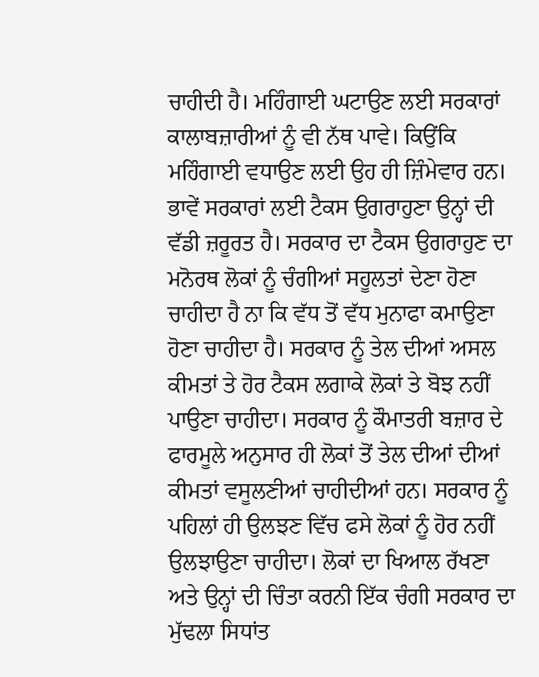ਚਾਹੀਦੀ ਹੈ। ਮਹਿੰਗਾਈ ਘਟਾਉਣ ਲਈ ਸਰਕਾਰਾਂ ਕਾਲਾਬਜ਼ਾਰੀਆਂ ਨੂੰ ਵੀ ਨੱਥ ਪਾਵੇ। ਕਿਉਂਕਿ ਮਹਿੰਗਾਈ ਵਧਾਉਣ ਲਈ ਉਹ ਹੀ ਜ਼ਿੰਮੇਵਾਰ ਹਨ।
ਭਾਵੇਂ ਸਰਕਾਰਾਂ ਲਈ ਟੈਕਸ ਉਗਰਾਹੁਣਾ ਉਨ੍ਹਾਂ ਦੀ ਵੱਡੀ ਜ਼ਰੂਰਤ ਹੈ। ਸਰਕਾਰ ਦਾ ਟੈਕਸ ਉਗਰਾਹੁਣ ਦਾ ਮਨੋਰਥ ਲੋਕਾਂ ਨੂੰ ਚੰਗੀਆਂ ਸਹੂਲਤਾਂ ਦੇਣਾ ਹੋਣਾ ਚਾਹੀਦਾ ਹੈ ਨਾ ਕਿ ਵੱਧ ਤੋਂ ਵੱਧ ਮੁਨਾਫਾ ਕਮਾਉਣਾ ਹੋਣਾ ਚਾਹੀਦਾ ਹੈ। ਸਰਕਾਰ ਨੂੰ ਤੇਲ ਦੀਆਂ ਅਸਲ ਕੀਮਤਾਂ ਤੇ ਹੋਰ ਟੈਕਸ ਲਗਾਕੇ ਲੋਕਾਂ ਤੇ ਬੋਝ ਨਹੀਂ ਪਾਉਣਾ ਚਾਹੀਦਾ। ਸਰਕਾਰ ਨੂੰ ਕੌਮਾਤਰੀ ਬਜ਼ਾਰ ਦੇ ਫਾਰਮੂਲੇ ਅਨੁਸਾਰ ਹੀ ਲੋਕਾਂ ਤੋਂ ਤੇਲ ਦੀਆਂ ਦੀਆਂ ਕੀਮਤਾਂ ਵਸੂਲਣੀਆਂ ਚਾਹੀਦੀਆਂ ਹਨ। ਸਰਕਾਰ ਨੂੰ ਪਹਿਲਾਂ ਹੀ ਉਲਝਣ ਵਿੱਚ ਫਸੇ ਲੋਕਾਂ ਨੂੰ ਹੋਰ ਨਹੀਂ ਉਲਝਾਉਣਾ ਚਾਹੀਦਾ। ਲੋਕਾਂ ਦਾ ਖਿਆਲ ਰੱਖਣਾ ਅਤੇ ਉਨ੍ਹਾਂ ਦੀ ਚਿੰਤਾ ਕਰਨੀ ਇੱਕ ਚੰਗੀ ਸਰਕਾਰ ਦਾ ਮੁੱਢਲਾ ਸਿਧਾਂਤ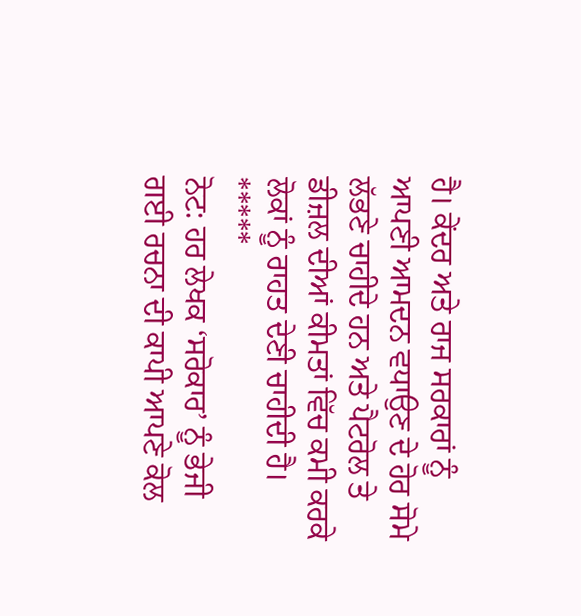ਹੈ। ਕੇਂਦਰ ਅਤੇ ਰਾਜ ਸਰਕਾਰਾਂ ਨੂੰ ਆਪਣੀ ਆਮਦਨ ਵਧਾਉਣ ਦੇ ਹੋਰ ਸੋਮੇ ਲੱਭਣੇ ਚਾਹੀਦੇ ਹਨ ਅਤੇ ਪੈਟਰੋਲ ਤੇ ਡੀਜ਼ਲ ਦੀਆਂ ਕੀਮਤਾਂ ਵਿੱਚ ਕਮੀ ਕਰਕੇ ਲੋਕਾਂ ਨੂੰ ਰਾਹਤ ਦੇਣੀ ਚਾਹੀਦੀ ਹੈ।
*****
ਨੋਟ: ਹਰ ਲੇਖਕ ‘ਸਰੋਕਾਰ’ ਨੂੰ ਭੇਜੀ ਗਈ ਰਚਨਾ ਦੀ ਕਾਪੀ ਆਪਣੇ ਕੋਲ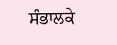ਸੰਭਾਲਕੇ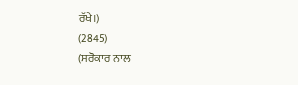ਰੱਖੇ।)
(2845)
(ਸਰੋਕਾਰ ਨਾਲ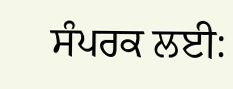ਸੰਪਰਕ ਲਈ: